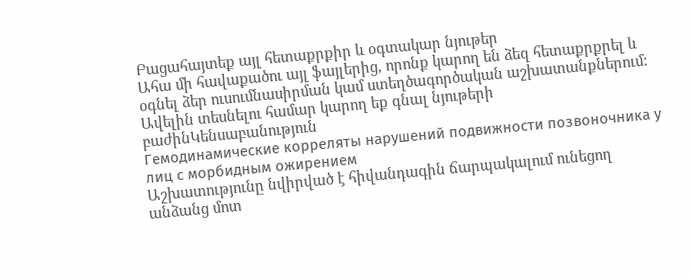Բացահայտեք այլ հետաքրքիր և օգտակար նյութեր
Ահա մի հավաքածու այլ ֆայլերից, որոնք կարող են ձեզ հետաքրքրել և օգնել ձեր ուսումնասիրման կամ ստեղծագործական աշխատանքներում: Ավելին տեսնելու համար կարող եք գնալ նյութերի բաժինԿենսաբանություն
Гемодинамические корреляты нарушений подвижности позвоночника у лиц с морбидным ожирением
Աշխատությունը նվիրված է հիվանդագին ճարպակալում ունեցող անձանց մոտ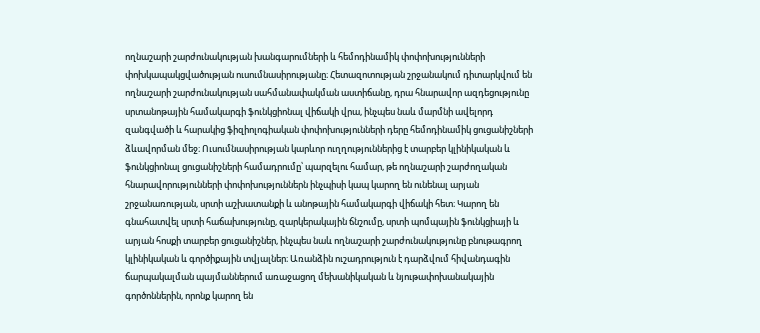ողնաշարի շարժունակության խանգարումների և հեմոդինամիկ փոփոխությունների փոխկապակցվածության ուսումնասիրությանը։ Հետազոտության շրջանակում դիտարկվում են ողնաշարի շարժունակության սահմանափակման աստիճանը, դրա հնարավոր ազդեցությունը սրտանոթային համակարգի ֆունկցիոնալ վիճակի վրա, ինչպես նաև մարմնի ավելորդ զանգվածի և հարակից ֆիզիոլոգիական փոփոխությունների դերը հեմոդինամիկ ցուցանիշների ձևավորման մեջ։ Ուսումնասիրության կարևոր ուղղություններից է տարբեր կլինիկական և ֆունկցիոնալ ցուցանիշների համադրումը՝ պարզելու համար, թե ողնաշարի շարժողական հնարավորությունների փոփոխություններն ինչպիսի կապ կարող են ունենալ արյան շրջանառության, սրտի աշխատանքի և անոթային համակարգի վիճակի հետ։ Կարող են գնահատվել սրտի հաճախությունը, զարկերակային ճնշումը, սրտի պոմպային ֆունկցիայի և արյան հոսքի տարբեր ցուցանիշներ, ինչպես նաև ողնաշարի շարժունակությունը բնութագրող կլինիկական և գործիքային տվյալներ։ Առանձին ուշադրություն է դարձվում հիվանդագին ճարպակալման պայմաններում առաջացող մեխանիկական և նյութափոխանակային գործոններին, որոնք կարող են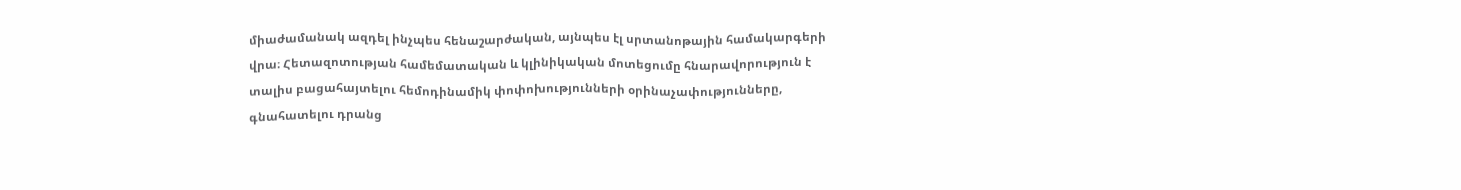միաժամանակ ազդել ինչպես հենաշարժական, այնպես էլ սրտանոթային համակարգերի վրա։ Հետազոտության համեմատական և կլինիկական մոտեցումը հնարավորություն է տալիս բացահայտելու հեմոդինամիկ փոփոխությունների օրինաչափությունները, գնահատելու դրանց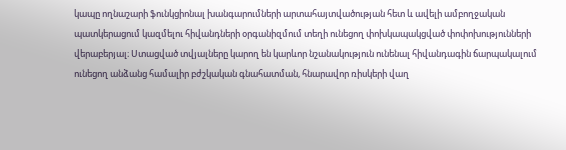կապը ողնաշարի ֆունկցիոնալ խանգարումների արտահայտվածության հետ և ավելի ամբողջական պատկերացում կազմելու հիվանդների օրգանիզմում տեղի ունեցող փոխկապակցված փոփոխությունների վերաբերյալ։ Ստացված տվյալները կարող են կարևոր նշանակություն ունենալ հիվանդագին ճարպակալում ունեցող անձանց համալիր բժշկական գնահատման, հնարավոր ռիսկերի վաղ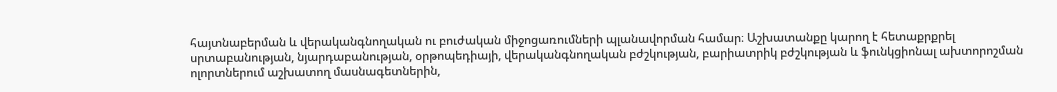հայտնաբերման և վերականգնողական ու բուժական միջոցառումների պլանավորման համար։ Աշխատանքը կարող է հետաքրքրել սրտաբանության, նյարդաբանության, օրթոպեդիայի, վերականգնողական բժշկության, բարիատրիկ բժշկության և ֆունկցիոնալ ախտորոշման ոլորտներում աշխատող մասնագետներին,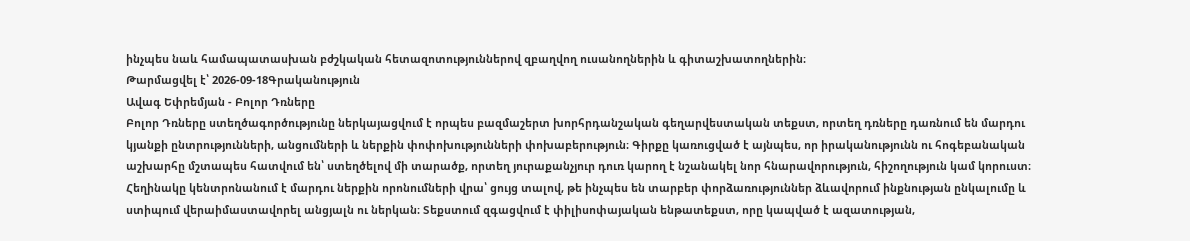ինչպես նաև համապատասխան բժշկական հետազոտություններով զբաղվող ուսանողներին և գիտաշխատողներին։
Թարմացվել է՝ 2026-09-18Գրականություն
Ավագ Եփրեմյան - Բոլոր Դռները
Բոլոր Դռները ստեղծագործությունը ներկայացվում է որպես բազմաշերտ խորհրդանշական գեղարվեստական տեքստ, որտեղ դռները դառնում են մարդու կյանքի ընտրությունների, անցումների և ներքին փոփոխությունների փոխաբերություն։ Գիրքը կառուցված է այնպես, որ իրականությունն ու հոգեբանական աշխարհը մշտապես հատվում են՝ ստեղծելով մի տարածք, որտեղ յուրաքանչյուր դուռ կարող է նշանակել նոր հնարավորություն, հիշողություն կամ կորուստ։ Հեղինակը կենտրոնանում է մարդու ներքին որոնումների վրա՝ ցույց տալով, թե ինչպես են տարբեր փորձառություններ ձևավորում ինքնության ընկալումը և ստիպում վերաիմաստավորել անցյալն ու ներկան։ Տեքստում զգացվում է փիլիսոփայական ենթատեքստ, որը կապված է ազատության,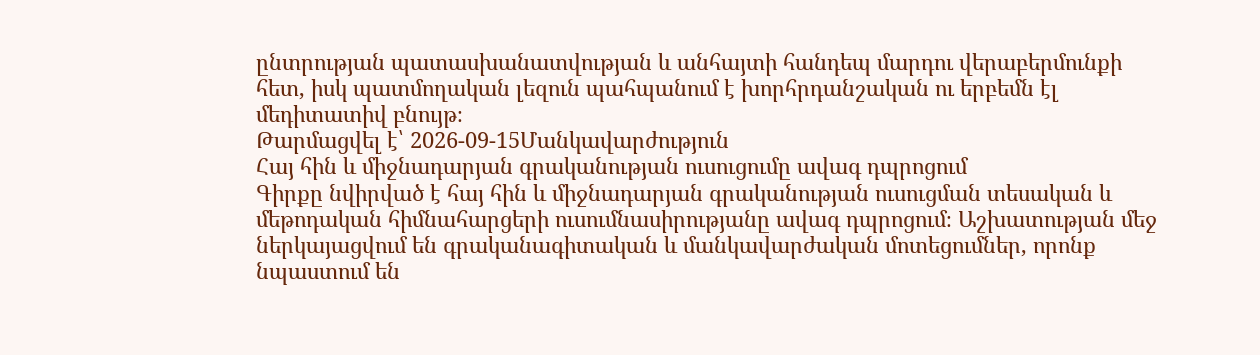ընտրության պատասխանատվության և անհայտի հանդեպ մարդու վերաբերմունքի հետ, իսկ պատմողական լեզուն պահպանում է խորհրդանշական ու երբեմն էլ մեդիտատիվ բնույթ։
Թարմացվել է՝ 2026-09-15Մանկավարժություն
Հայ հին և միջնադարյան գրականության ուսուցումը ավագ դպրոցում
Գիրքը նվիրված է հայ հին և միջնադարյան գրականության ուսուցման տեսական և մեթոդական հիմնահարցերի ուսումնասիրությանը ավագ դպրոցում։ Աշխատության մեջ ներկայացվում են գրականագիտական և մանկավարժական մոտեցումներ, որոնք նպաստում են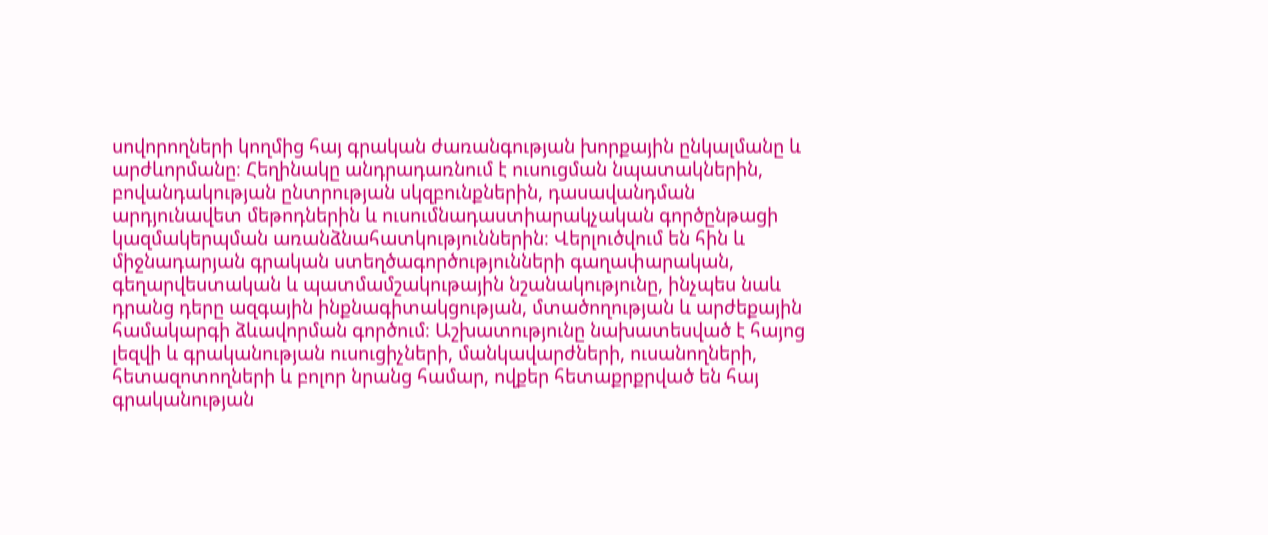սովորողների կողմից հայ գրական ժառանգության խորքային ընկալմանը և արժևորմանը։ Հեղինակը անդրադառնում է ուսուցման նպատակներին, բովանդակության ընտրության սկզբունքներին, դասավանդման արդյունավետ մեթոդներին և ուսումնադաստիարակչական գործընթացի կազմակերպման առանձնահատկություններին։ Վերլուծվում են հին և միջնադարյան գրական ստեղծագործությունների գաղափարական, գեղարվեստական և պատմամշակութային նշանակությունը, ինչպես նաև դրանց դերը ազգային ինքնագիտակցության, մտածողության և արժեքային համակարգի ձևավորման գործում։ Աշխատությունը նախատեսված է հայոց լեզվի և գրականության ուսուցիչների, մանկավարժների, ուսանողների, հետազոտողների և բոլոր նրանց համար, ովքեր հետաքրքրված են հայ գրականության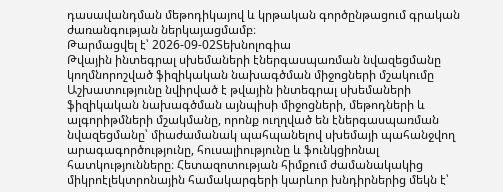դասավանդման մեթոդիկայով և կրթական գործընթացում գրական ժառանգության ներկայացմամբ։
Թարմացվել է՝ 2026-09-02Տեխնոլոգիա
Թվային ինտեգրալ սխեմաների էներգասպառման նվազեցմանը կողմնորոշված ֆիզիկական նախագծման միջոցների մշակումը
Աշխատությունը նվիրված է թվային ինտեգրալ սխեմաների ֆիզիկական նախագծման այնպիսի միջոցների, մեթոդների և ալգորիթմների մշակմանը, որոնք ուղղված են էներգասպառման նվազեցմանը՝ միաժամանակ պահպանելով սխեմայի պահանջվող արագագործությունը, հուսալիությունը և ֆունկցիոնալ հատկությունները։ Հետազոտության հիմքում ժամանակակից միկրոէլեկտրոնային համակարգերի կարևոր խնդիրներից մեկն է՝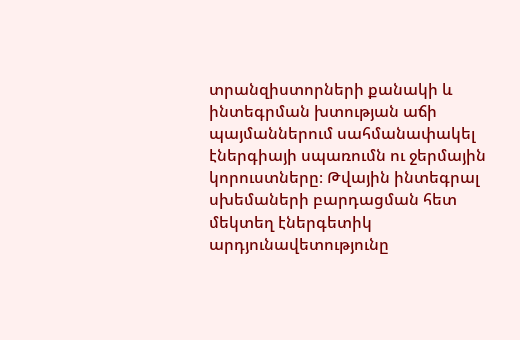տրանզիստորների քանակի և ինտեգրման խտության աճի պայմաններում սահմանափակել էներգիայի սպառումն ու ջերմային կորուստները։ Թվային ինտեգրալ սխեմաների բարդացման հետ մեկտեղ էներգետիկ արդյունավետությունը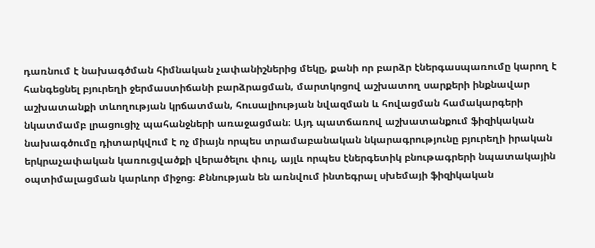դառնում է նախագծման հիմնական չափանիշներից մեկը, քանի որ բարձր էներգասպառումը կարող է հանգեցնել բյուրեղի ջերմաստիճանի բարձրացման, մարտկոցով աշխատող սարքերի ինքնավար աշխատանքի տևողության կրճատման, հուսալիության նվազման և հովացման համակարգերի նկատմամբ լրացուցիչ պահանջների առաջացման։ Այդ պատճառով աշխատանքում ֆիզիկական նախագծումը դիտարկվում է ոչ միայն որպես տրամաբանական նկարագրությունը բյուրեղի իրական երկրաչափական կառուցվածքի վերածելու փուլ, այլև որպես էներգետիկ բնութագրերի նպատակային օպտիմալացման կարևոր միջոց։ Քննության են առնվում ինտեգրալ սխեմայի ֆիզիկական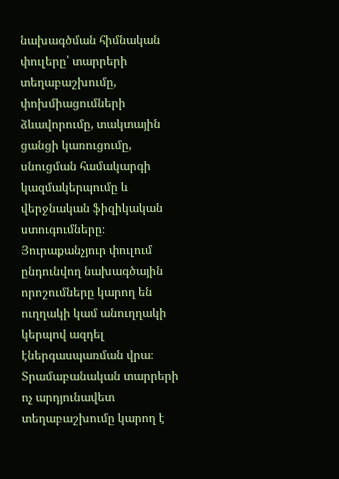նախագծման հիմնական փուլերը՝ տարրերի տեղաբաշխումը, փոխմիացումների ձևավորումը, տակտային ցանցի կառուցումը, սնուցման համակարգի կազմակերպումը և վերջնական ֆիզիկական ստուգումները։ Յուրաքանչյուր փուլում ընդունվող նախագծային որոշումները կարող են ուղղակի կամ անուղղակի կերպով ազդել էներգասպառման վրա։ Տրամաբանական տարրերի ոչ արդյունավետ տեղաբաշխումը կարող է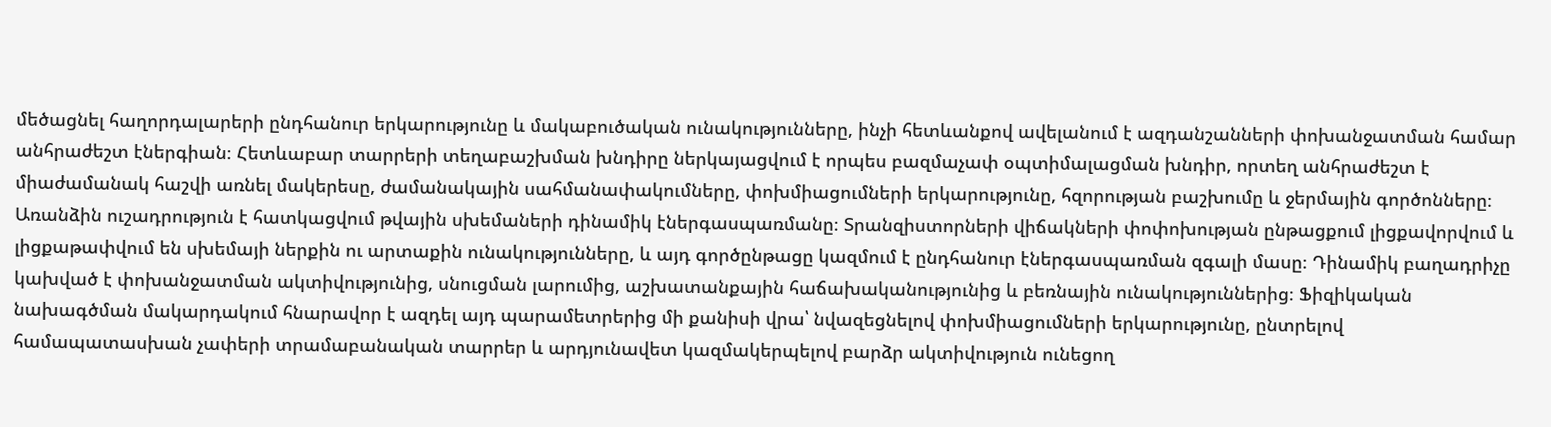մեծացնել հաղորդալարերի ընդհանուր երկարությունը և մակաբուծական ունակությունները, ինչի հետևանքով ավելանում է ազդանշանների փոխանջատման համար անհրաժեշտ էներգիան։ Հետևաբար տարրերի տեղաբաշխման խնդիրը ներկայացվում է որպես բազմաչափ օպտիմալացման խնդիր, որտեղ անհրաժեշտ է միաժամանակ հաշվի առնել մակերեսը, ժամանակային սահմանափակումները, փոխմիացումների երկարությունը, հզորության բաշխումը և ջերմային գործոնները։ Առանձին ուշադրություն է հատկացվում թվային սխեմաների դինամիկ էներգասպառմանը։ Տրանզիստորների վիճակների փոփոխության ընթացքում լիցքավորվում և լիցքաթափվում են սխեմայի ներքին ու արտաքին ունակությունները, և այդ գործընթացը կազմում է ընդհանուր էներգասպառման զգալի մասը։ Դինամիկ բաղադրիչը կախված է փոխանջատման ակտիվությունից, սնուցման լարումից, աշխատանքային հաճախականությունից և բեռնային ունակություններից։ Ֆիզիկական նախագծման մակարդակում հնարավոր է ազդել այդ պարամետրերից մի քանիսի վրա՝ նվազեցնելով փոխմիացումների երկարությունը, ընտրելով համապատասխան չափերի տրամաբանական տարրեր և արդյունավետ կազմակերպելով բարձր ակտիվություն ունեցող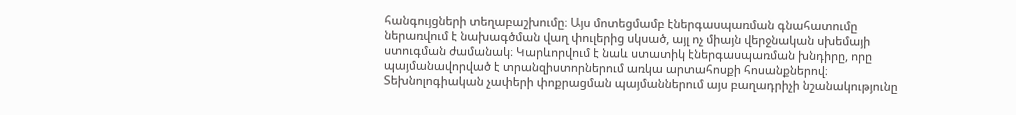հանգույցների տեղաբաշխումը։ Այս մոտեցմամբ էներգասպառման գնահատումը ներառվում է նախագծման վաղ փուլերից սկսած, այլ ոչ միայն վերջնական սխեմայի ստուգման ժամանակ։ Կարևորվում է նաև ստատիկ էներգասպառման խնդիրը, որը պայմանավորված է տրանզիստորներում առկա արտահոսքի հոսանքներով։ Տեխնոլոգիական չափերի փոքրացման պայմաններում այս բաղադրիչի նշանակությունը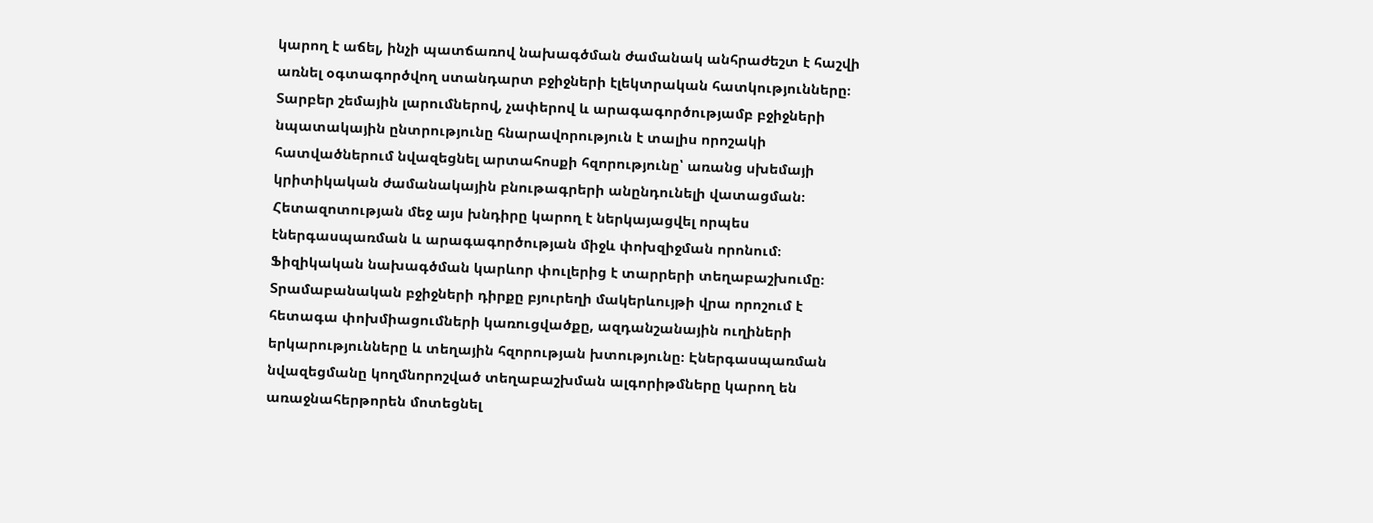կարող է աճել, ինչի պատճառով նախագծման ժամանակ անհրաժեշտ է հաշվի առնել օգտագործվող ստանդարտ բջիջների էլեկտրական հատկությունները։ Տարբեր շեմային լարումներով, չափերով և արագագործությամբ բջիջների նպատակային ընտրությունը հնարավորություն է տալիս որոշակի հատվածներում նվազեցնել արտահոսքի հզորությունը՝ առանց սխեմայի կրիտիկական ժամանակային բնութագրերի անընդունելի վատացման։ Հետազոտության մեջ այս խնդիրը կարող է ներկայացվել որպես էներգասպառման և արագագործության միջև փոխզիջման որոնում։ Ֆիզիկական նախագծման կարևոր փուլերից է տարրերի տեղաբաշխումը։ Տրամաբանական բջիջների դիրքը բյուրեղի մակերևույթի վրա որոշում է հետագա փոխմիացումների կառուցվածքը, ազդանշանային ուղիների երկարությունները և տեղային հզորության խտությունը։ Էներգասպառման նվազեցմանը կողմնորոշված տեղաբաշխման ալգորիթմները կարող են առաջնահերթորեն մոտեցնել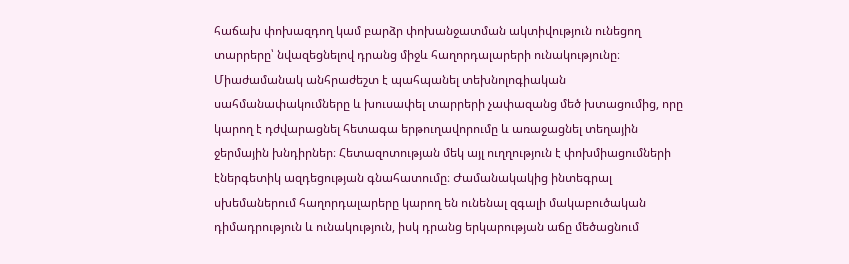հաճախ փոխազդող կամ բարձր փոխանջատման ակտիվություն ունեցող տարրերը՝ նվազեցնելով դրանց միջև հաղորդալարերի ունակությունը։ Միաժամանակ անհրաժեշտ է պահպանել տեխնոլոգիական սահմանափակումները և խուսափել տարրերի չափազանց մեծ խտացումից, որը կարող է դժվարացնել հետագա երթուղավորումը և առաջացնել տեղային ջերմային խնդիրներ։ Հետազոտության մեկ այլ ուղղություն է փոխմիացումների էներգետիկ ազդեցության գնահատումը։ Ժամանակակից ինտեգրալ սխեմաներում հաղորդալարերը կարող են ունենալ զգալի մակաբուծական դիմադրություն և ունակություն, իսկ դրանց երկարության աճը մեծացնում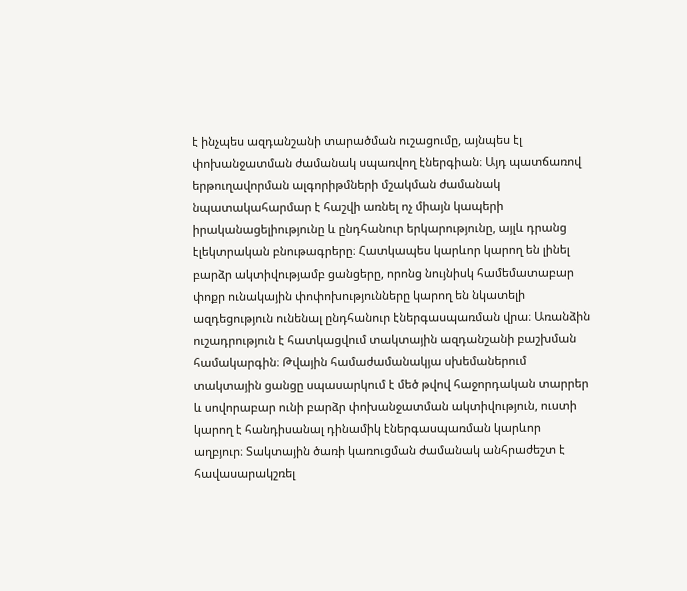է ինչպես ազդանշանի տարածման ուշացումը, այնպես էլ փոխանջատման ժամանակ սպառվող էներգիան։ Այդ պատճառով երթուղավորման ալգորիթմների մշակման ժամանակ նպատակահարմար է հաշվի առնել ոչ միայն կապերի իրականացելիությունը և ընդհանուր երկարությունը, այլև դրանց էլեկտրական բնութագրերը։ Հատկապես կարևոր կարող են լինել բարձր ակտիվությամբ ցանցերը, որոնց նույնիսկ համեմատաբար փոքր ունակային փոփոխությունները կարող են նկատելի ազդեցություն ունենալ ընդհանուր էներգասպառման վրա։ Առանձին ուշադրություն է հատկացվում տակտային ազդանշանի բաշխման համակարգին։ Թվային համաժամանակյա սխեմաներում տակտային ցանցը սպասարկում է մեծ թվով հաջորդական տարրեր և սովորաբար ունի բարձր փոխանջատման ակտիվություն, ուստի կարող է հանդիսանալ դինամիկ էներգասպառման կարևոր աղբյուր։ Տակտային ծառի կառուցման ժամանակ անհրաժեշտ է հավասարակշռել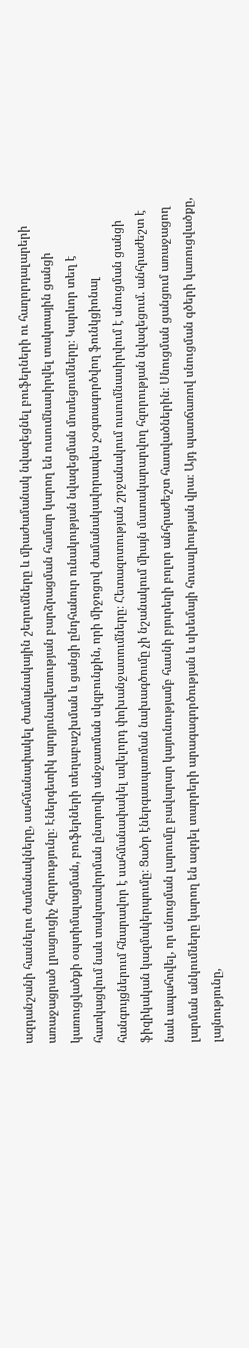ազդանշանի հասնելու ժամանակները, սահմանափակել ժամանակային շեղումները և միաժամանակ նվազեցնել բուֆերների ու հաղորդալարերի առաջացրած լրացուցիչ հզորությունը։ Էներգետիկ արդյունավետության բարձրացման համար կարող են ուսումնասիրվել տակտային ցանցի կառուցվածքի օպտիմալացման, բուֆերների տեղաբաշխման և ցանցի ընդհանուր ունակության նվազեցման մոտեցումները։ Կարևոր տեղ է հատկացվում նաև տակտավորման ընտրովի անջատման սկզբունքին, որի միջոցով ժամանակավորապես չօգտագործվող ֆունկցիոնալ հանգույցներում հնարավոր է սահմանափակել ավելորդ փոխանջատումները։ Հետազոտության շրջանակում ուսումնասիրվում է սնուցման ցանցի ֆիզիկական կազմակերպումը։ Ցածր էներգասպառման նախագծումը չի նշանակում միայն մատակարարվող հզորության նվազեցում. անհրաժեշտ է նաև ապահովել, որ սնուցման լարումը բավարար կայունությամբ հասնի բյուրեղի բոլոր անհրաժեշտ հատվածներին։ Սնուցման ցանցում առաջացող լարման անկումները կարող են ազդել տարրերի արագագործության և սխեմայի հուսալիության վրա։ Այդ պատճառով սնուցման գծերի կառուցվածքը, լայնությունը,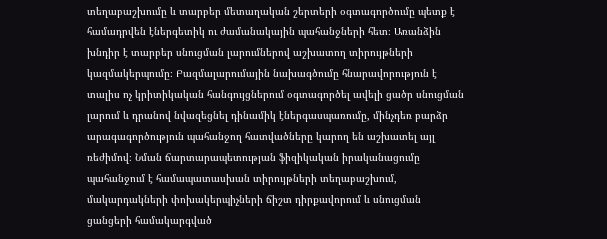տեղաբաշխումը և տարբեր մետաղական շերտերի օգտագործումը պետք է համադրվեն էներգետիկ ու ժամանակային պահանջների հետ։ Առանձին խնդիր է տարբեր սնուցման լարումներով աշխատող տիրույթների կազմակերպումը։ Բազմալարումային նախագծումը հնարավորություն է տալիս ոչ կրիտիկական հանգույցներում օգտագործել ավելի ցածր սնուցման լարում և դրանով նվազեցնել դինամիկ էներգասպառումը, մինչդեռ բարձր արագագործություն պահանջող հատվածները կարող են աշխատել այլ ռեժիմով։ Նման ճարտարապետության ֆիզիկական իրականացումը պահանջում է համապատասխան տիրույթների տեղաբաշխում, մակարդակների փոխակերպիչների ճիշտ դիրքավորում և սնուցման ցանցերի համակարգված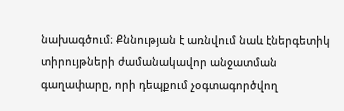նախագծում։ Քննության է առնվում նաև էներգետիկ տիրույթների ժամանակավոր անջատման գաղափարը, որի դեպքում չօգտագործվող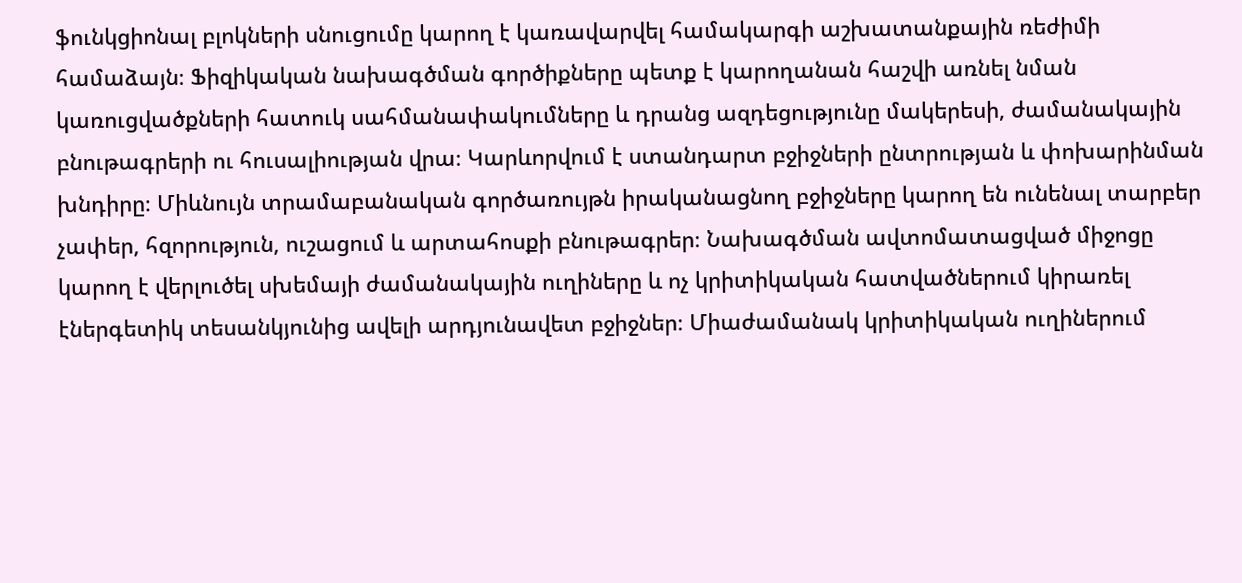ֆունկցիոնալ բլոկների սնուցումը կարող է կառավարվել համակարգի աշխատանքային ռեժիմի համաձայն։ Ֆիզիկական նախագծման գործիքները պետք է կարողանան հաշվի առնել նման կառուցվածքների հատուկ սահմանափակումները և դրանց ազդեցությունը մակերեսի, ժամանակային բնութագրերի ու հուսալիության վրա։ Կարևորվում է ստանդարտ բջիջների ընտրության և փոխարինման խնդիրը։ Միևնույն տրամաբանական գործառույթն իրականացնող բջիջները կարող են ունենալ տարբեր չափեր, հզորություն, ուշացում և արտահոսքի բնութագրեր։ Նախագծման ավտոմատացված միջոցը կարող է վերլուծել սխեմայի ժամանակային ուղիները և ոչ կրիտիկական հատվածներում կիրառել էներգետիկ տեսանկյունից ավելի արդյունավետ բջիջներ։ Միաժամանակ կրիտիկական ուղիներում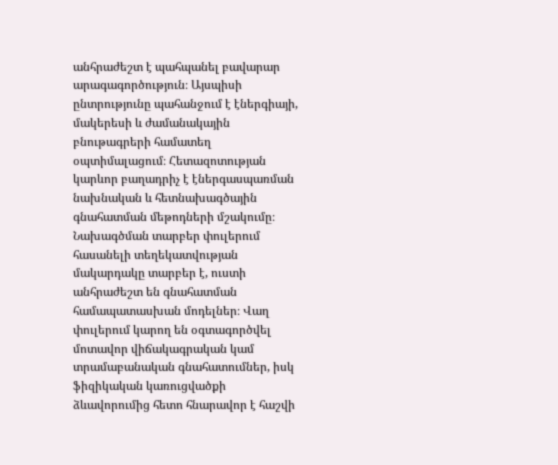անհրաժեշտ է պահպանել բավարար արագագործություն։ Այսպիսի ընտրությունը պահանջում է էներգիայի, մակերեսի և ժամանակային բնութագրերի համատեղ օպտիմալացում։ Հետազոտության կարևոր բաղադրիչ է էներգասպառման նախնական և հետնախագծային գնահատման մեթոդների մշակումը։ Նախագծման տարբեր փուլերում հասանելի տեղեկատվության մակարդակը տարբեր է, ուստի անհրաժեշտ են գնահատման համապատասխան մոդելներ։ Վաղ փուլերում կարող են օգտագործվել մոտավոր վիճակագրական կամ տրամաբանական գնահատումներ, իսկ ֆիզիկական կառուցվածքի ձևավորումից հետո հնարավոր է հաշվի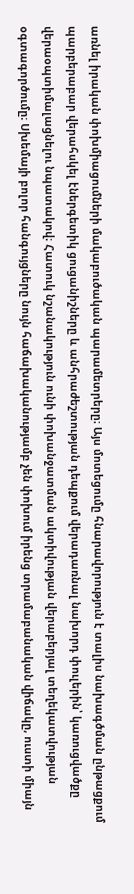առնել իրական փոխմիացումների մակաբուծական պարամետրերը։ Այս մոտեցումը հնարավորություն է տալիս նախագծման ընթացքում պարբերաբար վերահսկել էներգետիկ ցուցանիշները և անհրաժեշտության դեպքում վերադառնալ նախորդ փուլերին՝ կառուցվածքը վերաօպտիմալացնելու նպատակով։ Հատուկ նշանակություն ունի փոխանջատման ակտիվության վերաբերյալ տեղեկատվության օգտագործումը։ Սխեմայի բոլոր հանգույցները նույն հաճախականությամբ չեն փոխում իրենց տրամաբանական վիճակը, ուստի միայն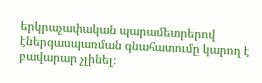երկրաչափական պարամետրերով էներգասպառման գնահատումը կարող է բավարար չլինել։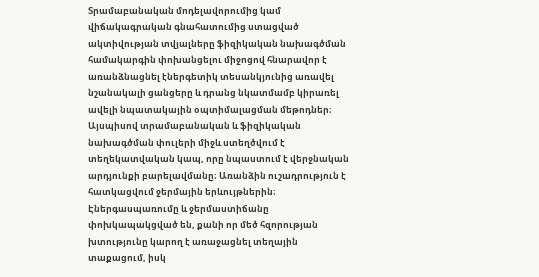Տրամաբանական մոդելավորումից կամ վիճակագրական գնահատումից ստացված ակտիվության տվյալները ֆիզիկական նախագծման համակարգին փոխանցելու միջոցով հնարավոր է առանձնացնել էներգետիկ տեսանկյունից առավել նշանակալի ցանցերը և դրանց նկատմամբ կիրառել ավելի նպատակային օպտիմալացման մեթոդներ։ Այսպիսով տրամաբանական և ֆիզիկական նախագծման փուլերի միջև ստեղծվում է տեղեկատվական կապ, որը նպաստում է վերջնական արդյունքի բարելավմանը։ Առանձին ուշադրություն է հատկացվում ջերմային երևույթներին։ Էներգասպառումը և ջերմաստիճանը փոխկապակցված են, քանի որ մեծ հզորության խտությունը կարող է առաջացնել տեղային տաքացում, իսկ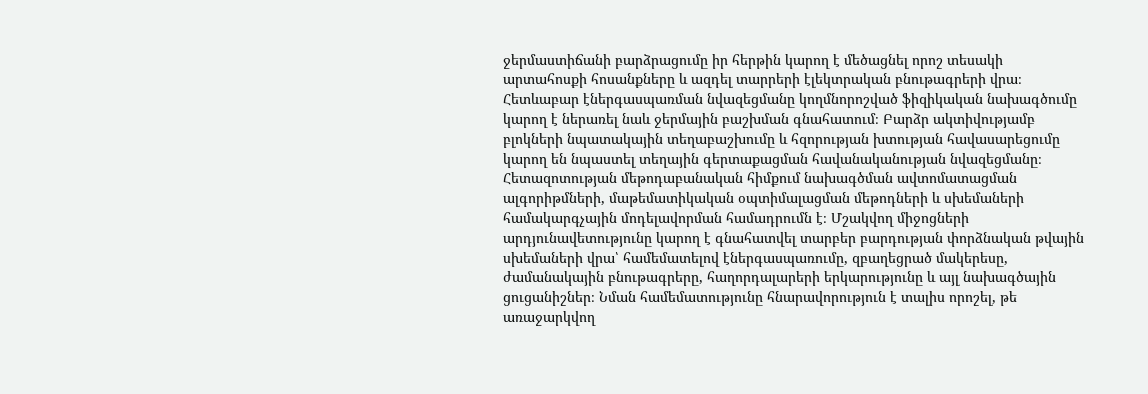ջերմաստիճանի բարձրացումը իր հերթին կարող է մեծացնել որոշ տեսակի արտահոսքի հոսանքները և ազդել տարրերի էլեկտրական բնութագրերի վրա։ Հետևաբար էներգասպառման նվազեցմանը կողմնորոշված ֆիզիկական նախագծումը կարող է ներառել նաև ջերմային բաշխման գնահատում։ Բարձր ակտիվությամբ բլոկների նպատակային տեղաբաշխումը և հզորության խտության հավասարեցումը կարող են նպաստել տեղային գերտաքացման հավանականության նվազեցմանը։ Հետազոտության մեթոդաբանական հիմքում նախագծման ավտոմատացման ալգորիթմների, մաթեմատիկական օպտիմալացման մեթոդների և սխեմաների համակարգչային մոդելավորման համադրումն է։ Մշակվող միջոցների արդյունավետությունը կարող է գնահատվել տարբեր բարդության փորձնական թվային սխեմաների վրա՝ համեմատելով էներգասպառումը, զբաղեցրած մակերեսը, ժամանակային բնութագրերը, հաղորդալարերի երկարությունը և այլ նախագծային ցուցանիշներ։ Նման համեմատությունը հնարավորություն է տալիս որոշել, թե առաջարկվող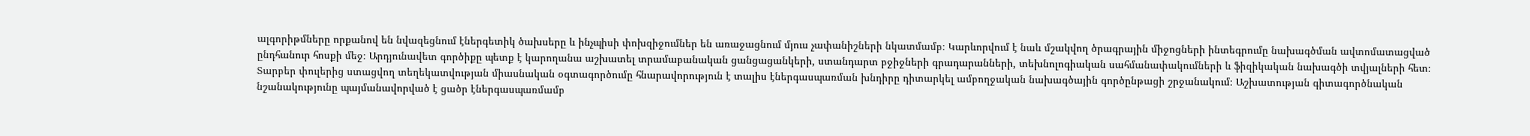ալգորիթմները որքանով են նվազեցնում էներգետիկ ծախսերը և ինչպիսի փոխզիջումներ են առաջացնում մյուս չափանիշների նկատմամբ։ Կարևորվում է նաև մշակվող ծրագրային միջոցների ինտեգրումը նախագծման ավտոմատացված ընդհանուր հոսքի մեջ։ Արդյունավետ գործիքը պետք է կարողանա աշխատել տրամաբանական ցանցացանկերի, ստանդարտ բջիջների գրադարանների, տեխնոլոգիական սահմանափակումների և ֆիզիկական նախագծի տվյալների հետ։ Տարբեր փուլերից ստացվող տեղեկատվության միասնական օգտագործումը հնարավորություն է տալիս էներգասպառման խնդիրը դիտարկել ամբողջական նախագծային գործընթացի շրջանակում։ Աշխատության գիտագործնական նշանակությունը պայմանավորված է ցածր էներգասպառմամբ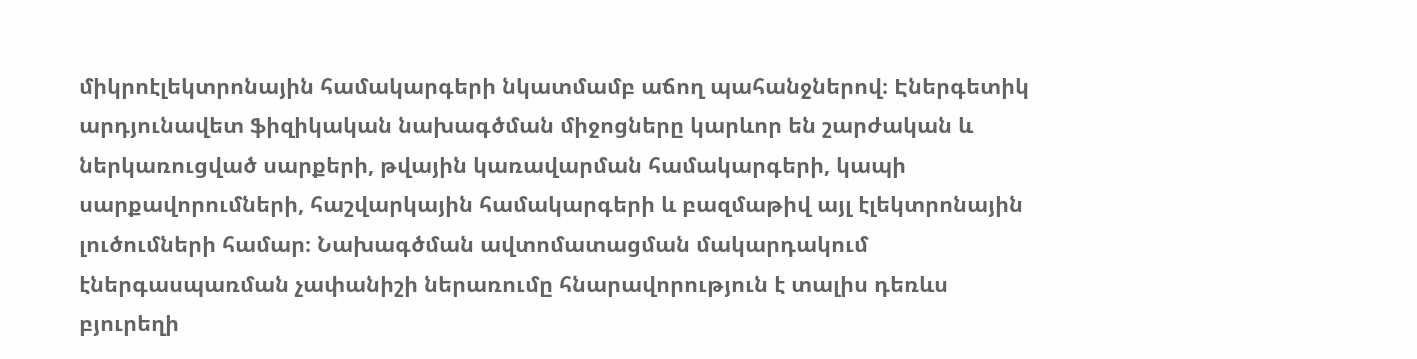միկրոէլեկտրոնային համակարգերի նկատմամբ աճող պահանջներով։ Էներգետիկ արդյունավետ ֆիզիկական նախագծման միջոցները կարևոր են շարժական և ներկառուցված սարքերի, թվային կառավարման համակարգերի, կապի սարքավորումների, հաշվարկային համակարգերի և բազմաթիվ այլ էլեկտրոնային լուծումների համար։ Նախագծման ավտոմատացման մակարդակում էներգասպառման չափանիշի ներառումը հնարավորություն է տալիս դեռևս բյուրեղի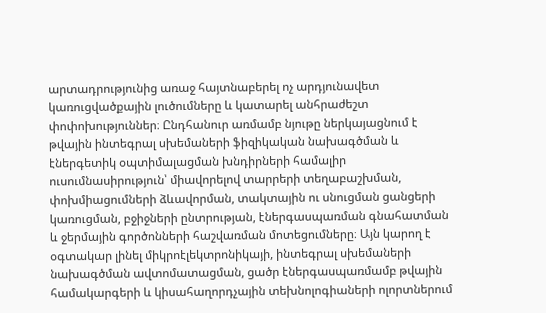արտադրությունից առաջ հայտնաբերել ոչ արդյունավետ կառուցվածքային լուծումները և կատարել անհրաժեշտ փոփոխություններ։ Ընդհանուր առմամբ նյութը ներկայացնում է թվային ինտեգրալ սխեմաների ֆիզիկական նախագծման և էներգետիկ օպտիմալացման խնդիրների համալիր ուսումնասիրություն՝ միավորելով տարրերի տեղաբաշխման, փոխմիացումների ձևավորման, տակտային ու սնուցման ցանցերի կառուցման, բջիջների ընտրության, էներգասպառման գնահատման և ջերմային գործոնների հաշվառման մոտեցումները։ Այն կարող է օգտակար լինել միկրոէլեկտրոնիկայի, ինտեգրալ սխեմաների նախագծման ավտոմատացման, ցածր էներգասպառմամբ թվային համակարգերի և կիսահաղորդչային տեխնոլոգիաների ոլորտներում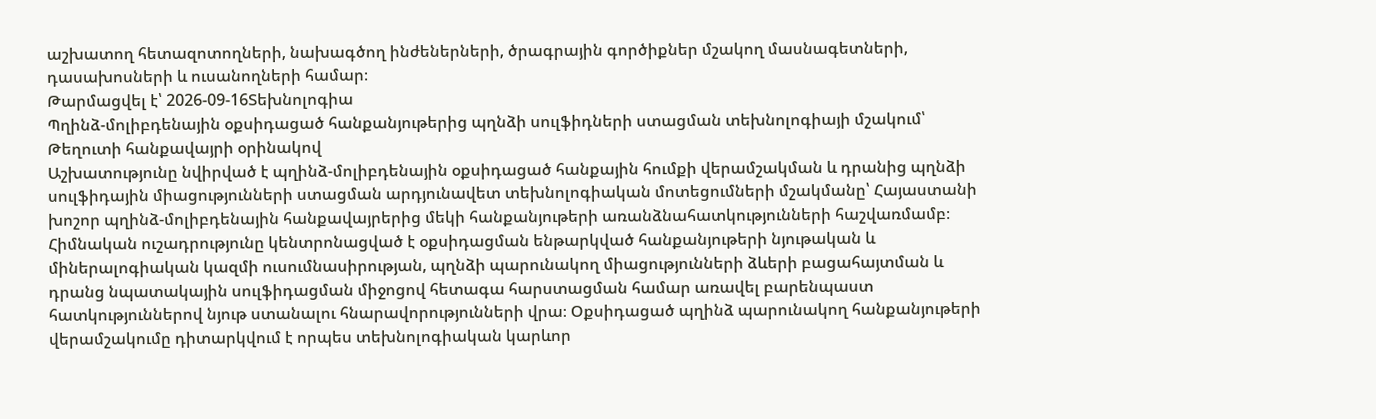աշխատող հետազոտողների, նախագծող ինժեներների, ծրագրային գործիքներ մշակող մասնագետների, դասախոսների և ուսանողների համար։
Թարմացվել է՝ 2026-09-16Տեխնոլոգիա
Պղինձ-մոլիբդենային օքսիդացած հանքանյութերից պղնձի սուլֆիդների ստացման տեխնոլոգիայի մշակում՝ Թեղուտի հանքավայրի օրինակով
Աշխատությունը նվիրված է պղինձ-մոլիբդենային օքսիդացած հանքային հումքի վերամշակման և դրանից պղնձի սուլֆիդային միացությունների ստացման արդյունավետ տեխնոլոգիական մոտեցումների մշակմանը՝ Հայաստանի խոշոր պղինձ-մոլիբդենային հանքավայրերից մեկի հանքանյութերի առանձնահատկությունների հաշվառմամբ։ Հիմնական ուշադրությունը կենտրոնացված է օքսիդացման ենթարկված հանքանյութերի նյութական և միներալոգիական կազմի ուսումնասիրության, պղնձի պարունակող միացությունների ձևերի բացահայտման և դրանց նպատակային սուլֆիդացման միջոցով հետագա հարստացման համար առավել բարենպաստ հատկություններով նյութ ստանալու հնարավորությունների վրա։ Օքսիդացած պղինձ պարունակող հանքանյութերի վերամշակումը դիտարկվում է որպես տեխնոլոգիական կարևոր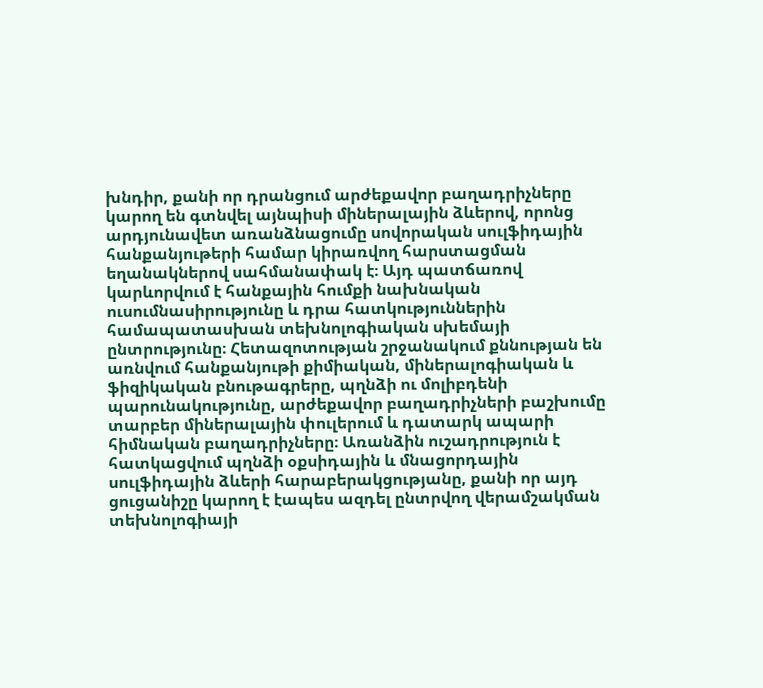խնդիր, քանի որ դրանցում արժեքավոր բաղադրիչները կարող են գտնվել այնպիսի միներալային ձևերով, որոնց արդյունավետ առանձնացումը սովորական սուլֆիդային հանքանյութերի համար կիրառվող հարստացման եղանակներով սահմանափակ է։ Այդ պատճառով կարևորվում է հանքային հումքի նախնական ուսումնասիրությունը և դրա հատկություններին համապատասխան տեխնոլոգիական սխեմայի ընտրությունը։ Հետազոտության շրջանակում քննության են առնվում հանքանյութի քիմիական, միներալոգիական և ֆիզիկական բնութագրերը, պղնձի ու մոլիբդենի պարունակությունը, արժեքավոր բաղադրիչների բաշխումը տարբեր միներալային փուլերում և դատարկ ապարի հիմնական բաղադրիչները։ Առանձին ուշադրություն է հատկացվում պղնձի օքսիդային և մնացորդային սուլֆիդային ձևերի հարաբերակցությանը, քանի որ այդ ցուցանիշը կարող է էապես ազդել ընտրվող վերամշակման տեխնոլոգիայի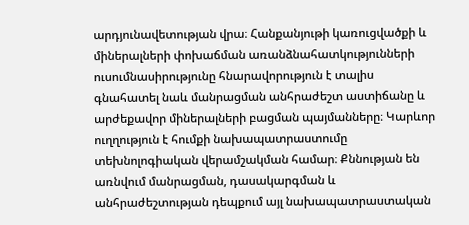արդյունավետության վրա։ Հանքանյութի կառուցվածքի և միներալների փոխաճման առանձնահատկությունների ուսումնասիրությունը հնարավորություն է տալիս գնահատել նաև մանրացման անհրաժեշտ աստիճանը և արժեքավոր միներալների բացման պայմանները։ Կարևոր ուղղություն է հումքի նախապատրաստումը տեխնոլոգիական վերամշակման համար։ Քննության են առնվում մանրացման, դասակարգման և անհրաժեշտության դեպքում այլ նախապատրաստական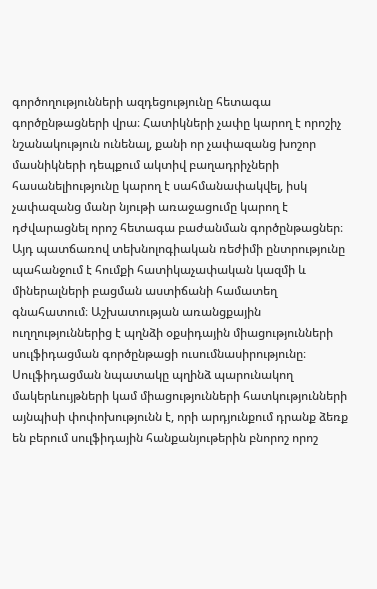գործողությունների ազդեցությունը հետագա գործընթացների վրա։ Հատիկների չափը կարող է որոշիչ նշանակություն ունենալ, քանի որ չափազանց խոշոր մասնիկների դեպքում ակտիվ բաղադրիչների հասանելիությունը կարող է սահմանափակվել, իսկ չափազանց մանր նյութի առաջացումը կարող է դժվարացնել որոշ հետագա բաժանման գործընթացներ։ Այդ պատճառով տեխնոլոգիական ռեժիմի ընտրությունը պահանջում է հումքի հատիկաչափական կազմի և միներալների բացման աստիճանի համատեղ գնահատում։ Աշխատության առանցքային ուղղություններից է պղնձի օքսիդային միացությունների սուլֆիդացման գործընթացի ուսումնասիրությունը։ Սուլֆիդացման նպատակը պղինձ պարունակող մակերևույթների կամ միացությունների հատկությունների այնպիսի փոփոխությունն է, որի արդյունքում դրանք ձեռք են բերում սուլֆիդային հանքանյութերին բնորոշ որոշ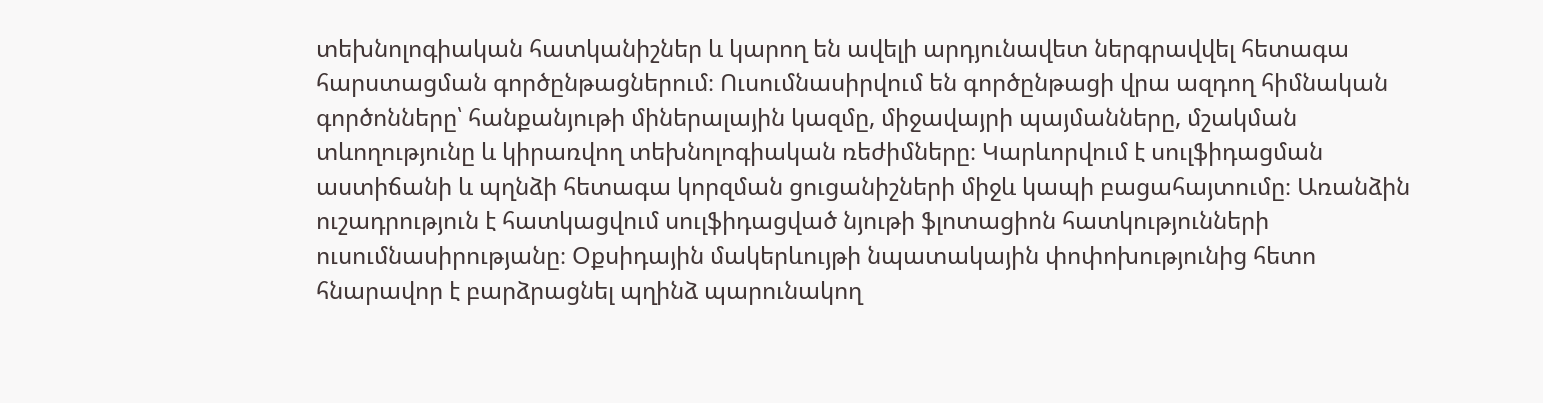տեխնոլոգիական հատկանիշներ և կարող են ավելի արդյունավետ ներգրավվել հետագա հարստացման գործընթացներում։ Ուսումնասիրվում են գործընթացի վրա ազդող հիմնական գործոնները՝ հանքանյութի միներալային կազմը, միջավայրի պայմանները, մշակման տևողությունը և կիրառվող տեխնոլոգիական ռեժիմները։ Կարևորվում է սուլֆիդացման աստիճանի և պղնձի հետագա կորզման ցուցանիշների միջև կապի բացահայտումը։ Առանձին ուշադրություն է հատկացվում սուլֆիդացված նյութի ֆլոտացիոն հատկությունների ուսումնասիրությանը։ Օքսիդային մակերևույթի նպատակային փոփոխությունից հետո հնարավոր է բարձրացնել պղինձ պարունակող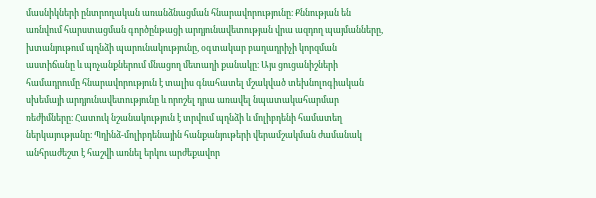մասնիկների ընտրողական առանձնացման հնարավորությունը։ Քննության են առնվում հարստացման գործընթացի արդյունավետության վրա ազդող պայմանները, խտանյութում պղնձի պարունակությունը, օգտակար բաղադրիչի կորզման աստիճանը և պոչանքներում մնացող մետաղի քանակը։ Այս ցուցանիշների համադրումը հնարավորություն է տալիս գնահատել մշակված տեխնոլոգիական սխեմայի արդյունավետությունը և որոշել դրա առավել նպատակահարմար ռեժիմները։ Հատուկ նշանակություն է տրվում պղնձի և մոլիբդենի համատեղ ներկայությանը։ Պղինձ-մոլիբդենային հանքանյութերի վերամշակման ժամանակ անհրաժեշտ է հաշվի առնել երկու արժեքավոր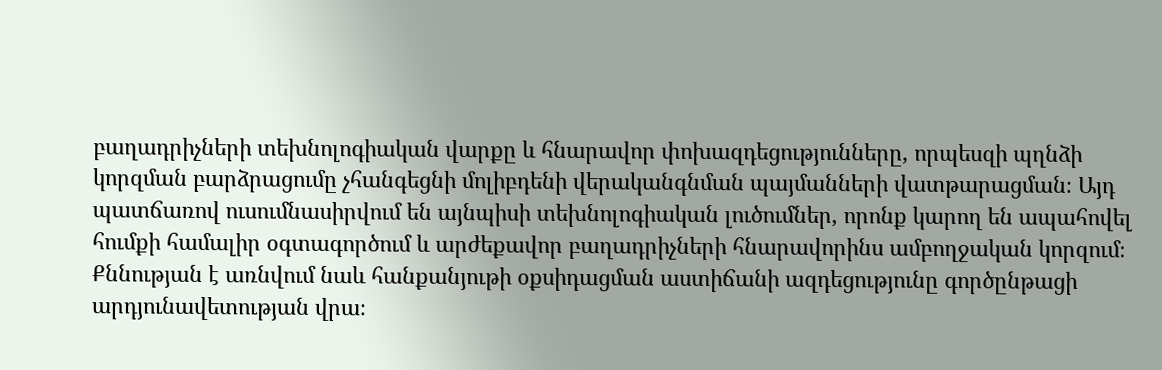բաղադրիչների տեխնոլոգիական վարքը և հնարավոր փոխազդեցությունները, որպեսզի պղնձի կորզման բարձրացումը չհանգեցնի մոլիբդենի վերականգնման պայմանների վատթարացման։ Այդ պատճառով ուսումնասիրվում են այնպիսի տեխնոլոգիական լուծումներ, որոնք կարող են ապահովել հումքի համալիր օգտագործում և արժեքավոր բաղադրիչների հնարավորինս ամբողջական կորզում։ Քննության է առնվում նաև հանքանյութի օքսիդացման աստիճանի ազդեցությունը գործընթացի արդյունավետության վրա։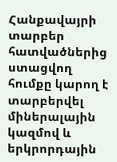Հանքավայրի տարբեր հատվածներից ստացվող հումքը կարող է տարբերվել միներալային կազմով և երկրորդային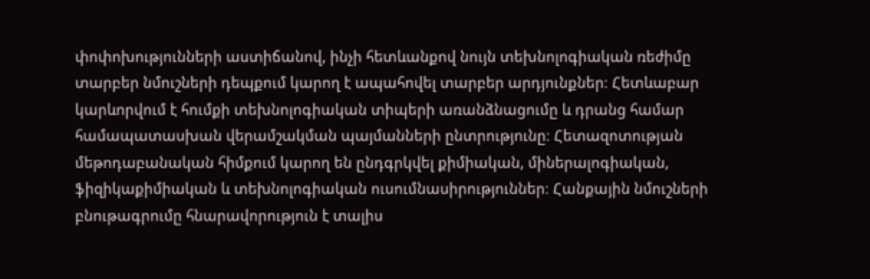փոփոխությունների աստիճանով, ինչի հետևանքով նույն տեխնոլոգիական ռեժիմը տարբեր նմուշների դեպքում կարող է ապահովել տարբեր արդյունքներ։ Հետևաբար կարևորվում է հումքի տեխնոլոգիական տիպերի առանձնացումը և դրանց համար համապատասխան վերամշակման պայմանների ընտրությունը։ Հետազոտության մեթոդաբանական հիմքում կարող են ընդգրկվել քիմիական, միներալոգիական, ֆիզիկաքիմիական և տեխնոլոգիական ուսումնասիրություններ։ Հանքային նմուշների բնութագրումը հնարավորություն է տալիս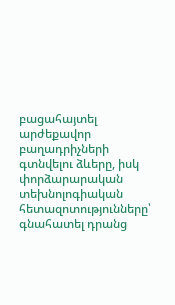բացահայտել արժեքավոր բաղադրիչների գտնվելու ձևերը, իսկ փորձարարական տեխնոլոգիական հետազոտությունները՝ գնահատել դրանց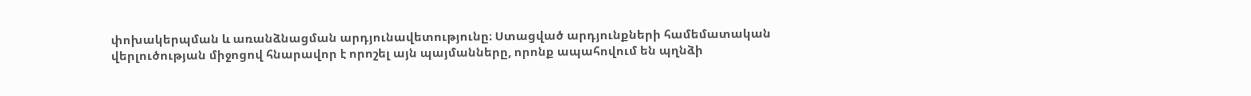փոխակերպման և առանձնացման արդյունավետությունը։ Ստացված արդյունքների համեմատական վերլուծության միջոցով հնարավոր է որոշել այն պայմանները, որոնք ապահովում են պղնձի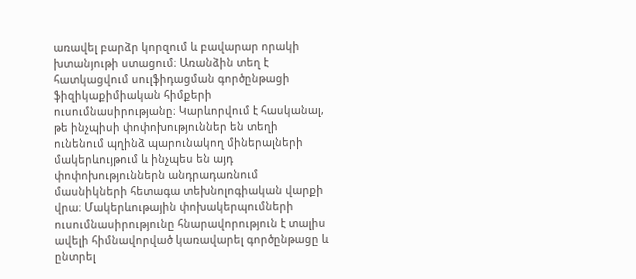առավել բարձր կորզում և բավարար որակի խտանյութի ստացում։ Առանձին տեղ է հատկացվում սուլֆիդացման գործընթացի ֆիզիկաքիմիական հիմքերի ուսումնասիրությանը։ Կարևորվում է հասկանալ, թե ինչպիսի փոփոխություններ են տեղի ունենում պղինձ պարունակող միներալների մակերևույթում և ինչպես են այդ փոփոխություններն անդրադառնում մասնիկների հետագա տեխնոլոգիական վարքի վրա։ Մակերևութային փոխակերպումների ուսումնասիրությունը հնարավորություն է տալիս ավելի հիմնավորված կառավարել գործընթացը և ընտրել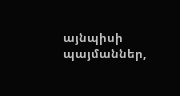այնպիսի պայմաններ,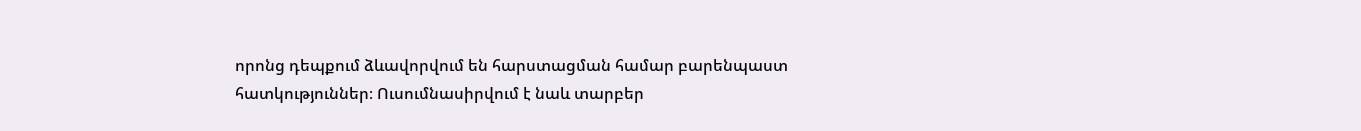որոնց դեպքում ձևավորվում են հարստացման համար բարենպաստ հատկություններ։ Ուսումնասիրվում է նաև տարբեր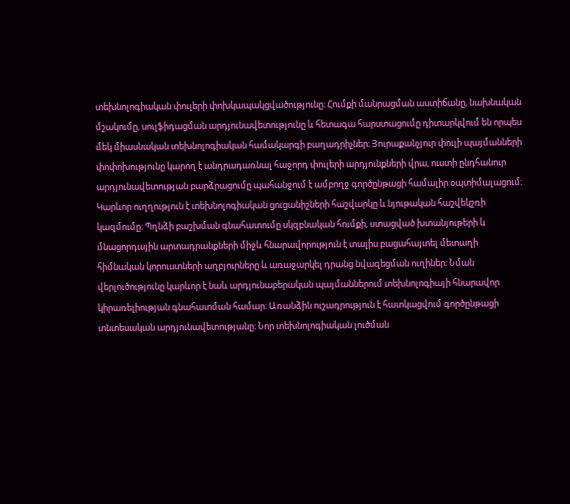տեխնոլոգիական փուլերի փոխկապակցվածությունը։ Հումքի մանրացման աստիճանը, նախնական մշակումը, սուլֆիդացման արդյունավետությունը և հետագա հարստացումը դիտարկվում են որպես մեկ միասնական տեխնոլոգիական համակարգի բաղադրիչներ։ Յուրաքանչյուր փուլի պայմանների փոփոխությունը կարող է անդրադառնալ հաջորդ փուլերի արդյունքների վրա, ուստի ընդհանուր արդյունավետության բարձրացումը պահանջում է ամբողջ գործընթացի համալիր օպտիմալացում։ Կարևոր ուղղություն է տեխնոլոգիական ցուցանիշների հաշվարկը և նյութական հաշվեկշռի կազմումը։ Պղնձի բաշխման գնահատումը սկզբնական հումքի, ստացված խտանյութերի և մնացորդային արտադրանքների միջև հնարավորություն է տալիս բացահայտել մետաղի հիմնական կորուստների աղբյուրները և առաջարկել դրանց նվազեցման ուղիներ։ Նման վերլուծությունը կարևոր է նաև արդյունաբերական պայմաններում տեխնոլոգիայի հնարավոր կիրառելիության գնահատման համար։ Առանձին ուշադրություն է հատկացվում գործընթացի տնտեսական արդյունավետությանը։ Նոր տեխնոլոգիական լուծման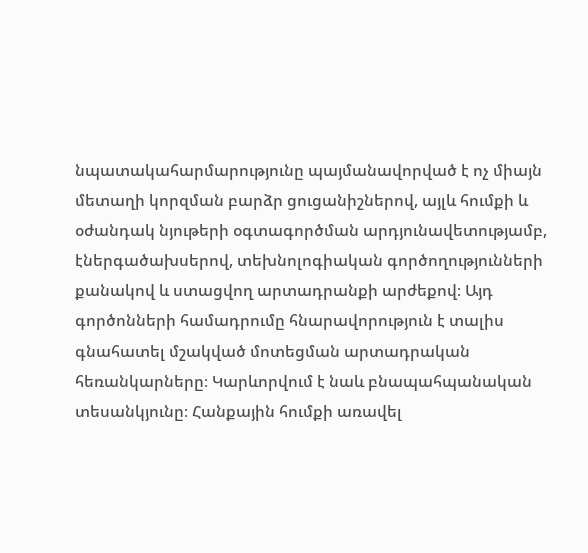նպատակահարմարությունը պայմանավորված է ոչ միայն մետաղի կորզման բարձր ցուցանիշներով, այլև հումքի և օժանդակ նյութերի օգտագործման արդյունավետությամբ, էներգածախսերով, տեխնոլոգիական գործողությունների քանակով և ստացվող արտադրանքի արժեքով։ Այդ գործոնների համադրումը հնարավորություն է տալիս գնահատել մշակված մոտեցման արտադրական հեռանկարները։ Կարևորվում է նաև բնապահպանական տեսանկյունը։ Հանքային հումքի առավել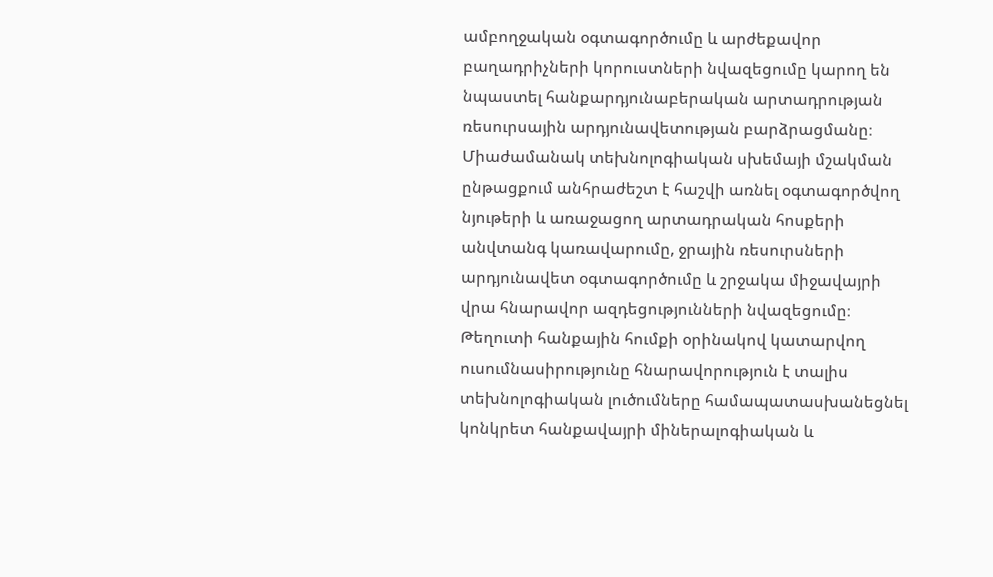ամբողջական օգտագործումը և արժեքավոր բաղադրիչների կորուստների նվազեցումը կարող են նպաստել հանքարդյունաբերական արտադրության ռեսուրսային արդյունավետության բարձրացմանը։ Միաժամանակ տեխնոլոգիական սխեմայի մշակման ընթացքում անհրաժեշտ է հաշվի առնել օգտագործվող նյութերի և առաջացող արտադրական հոսքերի անվտանգ կառավարումը, ջրային ռեսուրսների արդյունավետ օգտագործումը և շրջակա միջավայրի վրա հնարավոր ազդեցությունների նվազեցումը։ Թեղուտի հանքային հումքի օրինակով կատարվող ուսումնասիրությունը հնարավորություն է տալիս տեխնոլոգիական լուծումները համապատասխանեցնել կոնկրետ հանքավայրի միներալոգիական և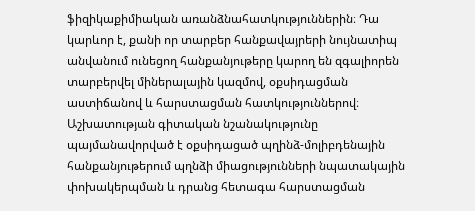ֆիզիկաքիմիական առանձնահատկություններին։ Դա կարևոր է, քանի որ տարբեր հանքավայրերի նույնատիպ անվանում ունեցող հանքանյութերը կարող են զգալիորեն տարբերվել միներալային կազմով, օքսիդացման աստիճանով և հարստացման հատկություններով։ Աշխատության գիտական նշանակությունը պայմանավորված է օքսիդացած պղինձ-մոլիբդենային հանքանյութերում պղնձի միացությունների նպատակային փոխակերպման և դրանց հետագա հարստացման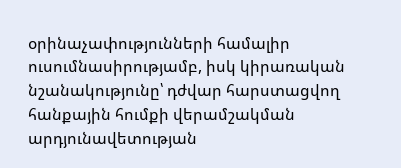օրինաչափությունների համալիր ուսումնասիրությամբ, իսկ կիրառական նշանակությունը՝ դժվար հարստացվող հանքային հումքի վերամշակման արդյունավետության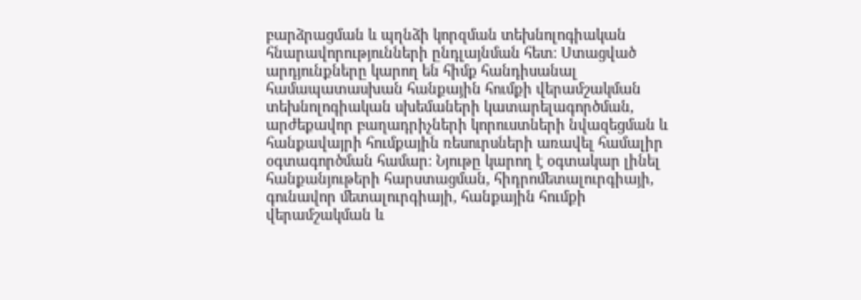բարձրացման և պղնձի կորզման տեխնոլոգիական հնարավորությունների ընդլայնման հետ։ Ստացված արդյունքները կարող են հիմք հանդիսանալ համապատասխան հանքային հումքի վերամշակման տեխնոլոգիական սխեմաների կատարելագործման, արժեքավոր բաղադրիչների կորուստների նվազեցման և հանքավայրի հումքային ռեսուրսների առավել համալիր օգտագործման համար։ Նյութը կարող է օգտակար լինել հանքանյութերի հարստացման, հիդրոմետալուրգիայի, գունավոր մետալուրգիայի, հանքային հումքի վերամշակման և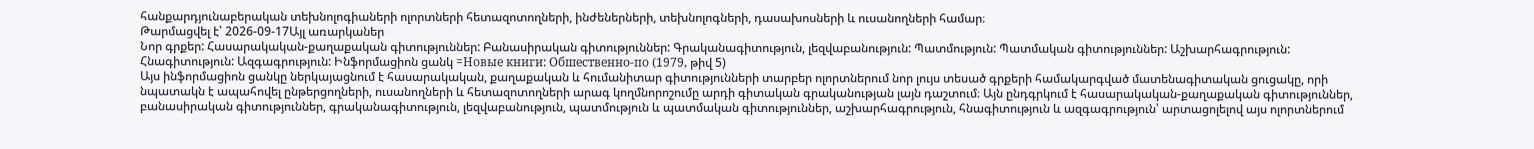հանքարդյունաբերական տեխնոլոգիաների ոլորտների հետազոտողների, ինժեներների, տեխնոլոգների, դասախոսների և ուսանողների համար։
Թարմացվել է՝ 2026-09-17Այլ առարկաներ
Նոր գրքեր: Հասարակական-քաղաքական գիտություններ: Բանասիրական գիտություններ: Գրականագիտություն, լեզվաբանություն: Պատմություն: Պատմական գիտություններ: Աշխարհագրություն: Հնագիտություն: Ազգագրություն: Ինֆորմացիոն ցանկ =Новые книги: Обшественно-по (1979, թիվ 5)
Այս ինֆորմացիոն ցանկը ներկայացնում է հասարակական, քաղաքական և հումանիտար գիտությունների տարբեր ոլորտներում նոր լույս տեսած գրքերի համակարգված մատենագիտական ցուցակը, որի նպատակն է ապահովել ընթերցողների, ուսանողների և հետազոտողների արագ կողմնորոշումը արդի գիտական գրականության լայն դաշտում։ Այն ընդգրկում է հասարակական-քաղաքական գիտություններ, բանասիրական գիտություններ, գրականագիտություն, լեզվաբանություն, պատմություն և պատմական գիտություններ, աշխարհագրություն, հնագիտություն և ազգագրություն՝ արտացոլելով այս ոլորտներում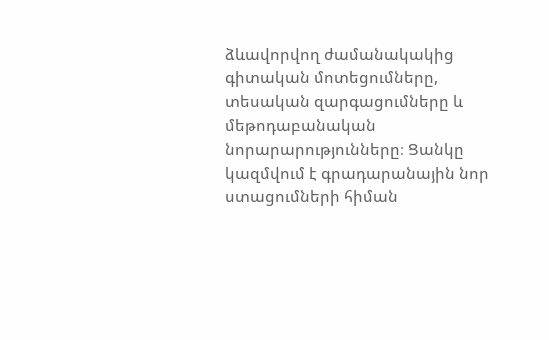ձևավորվող ժամանակակից գիտական մոտեցումները, տեսական զարգացումները և մեթոդաբանական նորարարությունները։ Ցանկը կազմվում է գրադարանային նոր ստացումների հիման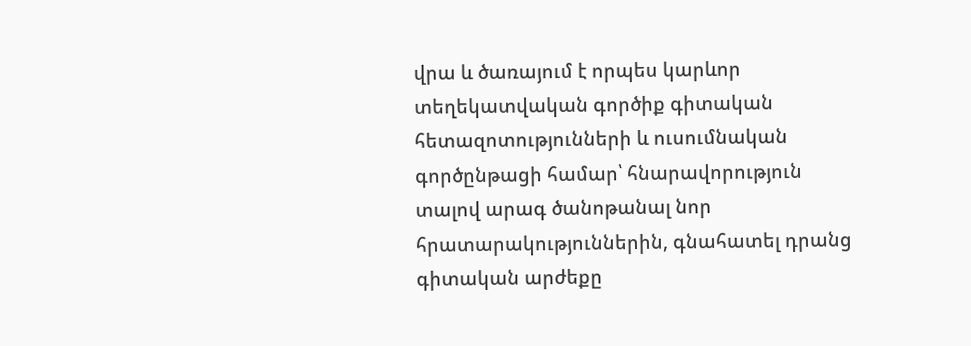վրա և ծառայում է որպես կարևոր տեղեկատվական գործիք գիտական հետազոտությունների և ուսումնական գործընթացի համար՝ հնարավորություն տալով արագ ծանոթանալ նոր հրատարակություններին, գնահատել դրանց գիտական արժեքը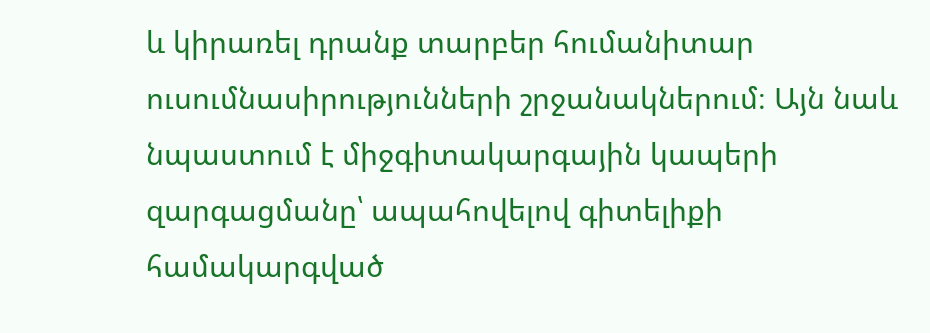և կիրառել դրանք տարբեր հումանիտար ուսումնասիրությունների շրջանակներում։ Այն նաև նպաստում է միջգիտակարգային կապերի զարգացմանը՝ ապահովելով գիտելիքի համակարգված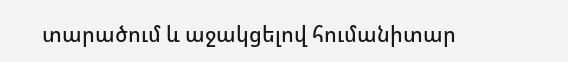տարածում և աջակցելով հումանիտար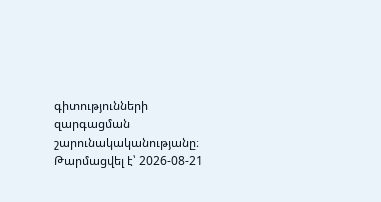գիտությունների զարգացման շարունակականությանը։
Թարմացվել է՝ 2026-08-21